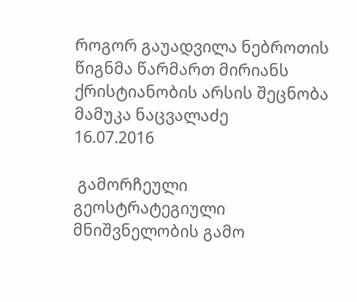როგორ გაუადვილა ნებროთის წიგნმა წარმართ მირიანს ქრისტიანობის არსის შეცნობა
მამუკა ნაცვალაძე
16.07.2016

 გამორჩეული გეოსტრატეგიული მნიშვნელობის გამო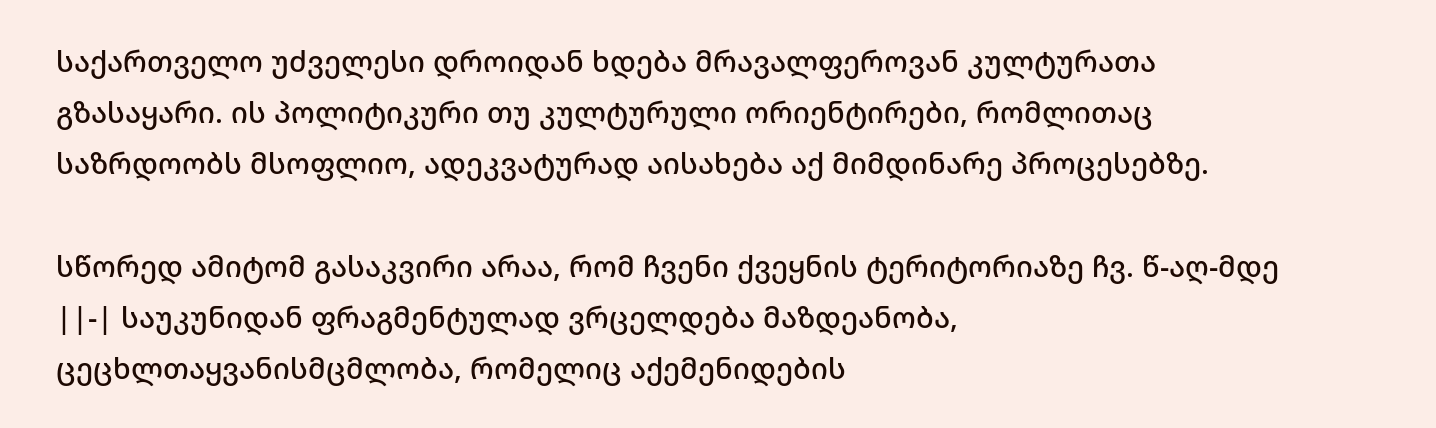საქართველო უძველესი დროიდან ხდება მრავალფეროვან კულტურათა გზასაყარი. ის პოლიტიკური თუ კულტურული ორიენტირები, რომლითაც საზრდოობს მსოფლიო, ადეკვატურად აისახება აქ მიმდინარე პროცესებზე.

სწორედ ამიტომ გასაკვირი არაა, რომ ჩვენი ქვეყნის ტერიტორიაზე ჩვ. წ-აღ-მდე ||-| საუკუნიდან ფრაგმენტულად ვრცელდება მაზდეანობა, ცეცხლთაყვანისმცმლობა, რომელიც აქემენიდების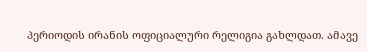პერიოდის ირანის ოფიციალური რელიგია გახლდათ. ამავე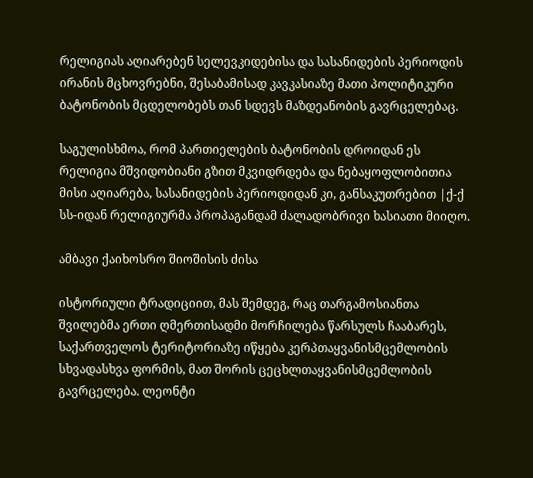რელიგიას აღიარებენ სელევკიდებისა და სასანიდების პერიოდის ირანის მცხოვრებნი, შესაბამისად კავკასიაზე მათი პოლიტიკური ბატონობის მცდელობებს თან სდევს მაზდეანობის გავრცელებაც.

საგულისხმოა, რომ პართიელების ბატონობის დროიდან ეს რელიგია მშვიდობიანი გზით მკვიდრდება და ნებაყოფლობითია მისი აღიარება, სასანიდების პერიოდიდან კი, განსაკუთრებით |ქ-ქ სს-იდან რელიგიურმა პროპაგანდამ ძალადობრივი ხასიათი მიიღო.

ამბავი ქაიხოსრო შიოშისის ძისა

ისტორიული ტრადიციით, მას შემდეგ, რაც თარგამოსიანთა შვილებმა ერთი ღმერთისადმი მორჩილება წარსულს ჩააბარეს, საქართველოს ტერიტორიაზე იწყება კერპთაყვანისმცემლობის სხვადასხვა ფორმის, მათ შორის ცეცხლთაყვანისმცემლობის გავრცელება. ლეონტი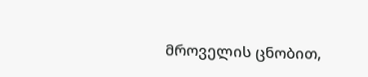მროველის ცნობით,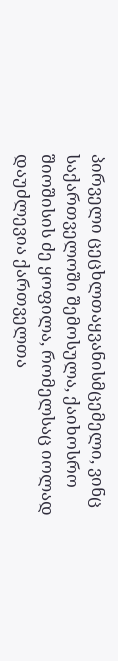პირველი ცეცხლთაყვანისმცემელი, ვინც საქართველოში შემოსულა, ქაიხოსრო შიოშისის ძე ყოფილა, რომელსაც იოლად დაუძლევია ქართველთა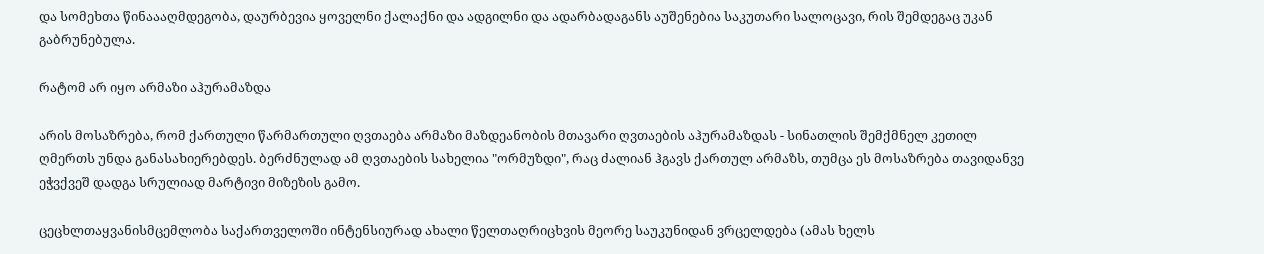და სომეხთა წინაააღმდეგობა, დაურბევია ყოველნი ქალაქნი და ადგილნი და ადარბადაგანს აუშენებია საკუთარი სალოცავი, რის შემდეგაც უკან გაბრუნებულა.

რატომ არ იყო არმაზი აჰურამაზდა

არის მოსაზრება, რომ ქართული წარმართული ღვთაება არმაზი მაზდეანობის მთავარი ღვთაების აჰურამაზდას - სინათლის შემქმნელ კეთილ ღმერთს უნდა განასახიერებდეს. ბერძნულად ამ ღვთაების სახელია "ორმუზდი", რაც ძალიან ჰგავს ქართულ არმაზს, თუმცა ეს მოსაზრება თავიდანვე ეჭვქვეშ დადგა სრულიად მარტივი მიზეზის გამო.

ცეცხლთაყვანისმცემლობა საქართველოში ინტენსიურად ახალი წელთაღრიცხვის მეორე საუკუნიდან ვრცელდება (ამას ხელს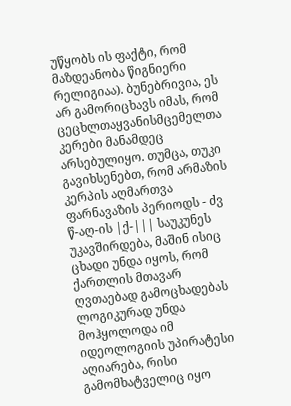უწყობს ის ფაქტი, რომ მაზდეანობა წიგნიერი რელიგიაა). ბუნებრივია, ეს არ გამორიცხავს იმას, რომ ცეცხლთაყვანისმცემელთა კერები მანამდეც არსებულიყო. თუმცა, თუკი გავიხსენებთ, რომ არმაზის კერპის აღმართვა ფარნავაზის პერიოდს - ძვ წ-აღ-ის |ქ-||| საუკუნეს უკავშირდება, მაშინ ისიც ცხადი უნდა იყოს, რომ ქართლის მთავარ ღვთაებად გამოცხადებას ლოგიკურად უნდა მოჰყოლოდა იმ იდეოლოგიის უპირატესი აღიარება, რისი გამომხატველიც იყო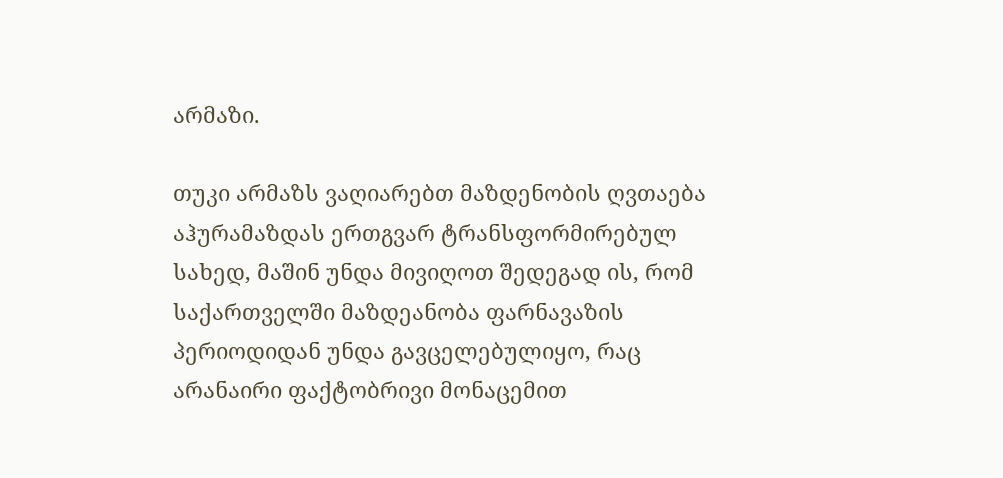არმაზი.

თუკი არმაზს ვაღიარებთ მაზდენობის ღვთაება აჰურამაზდას ერთგვარ ტრანსფორმირებულ სახედ, მაშინ უნდა მივიღოთ შედეგად ის, რომ საქართველში მაზდეანობა ფარნავაზის პერიოდიდან უნდა გავცელებულიყო, რაც არანაირი ფაქტობრივი მონაცემით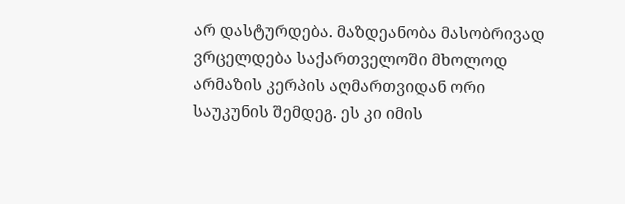არ დასტურდება. მაზდეანობა მასობრივად ვრცელდება საქართველოში მხოლოდ არმაზის კერპის აღმართვიდან ორი საუკუნის შემდეგ. ეს კი იმის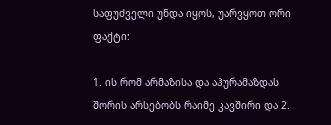საფუძველი უნდა იყოს, უარვყოთ ორი ფაქტი:

1. ის რომ არმაზისა და აჰურამაზდას შორის არსებობს რაიმე კავშირი და 2.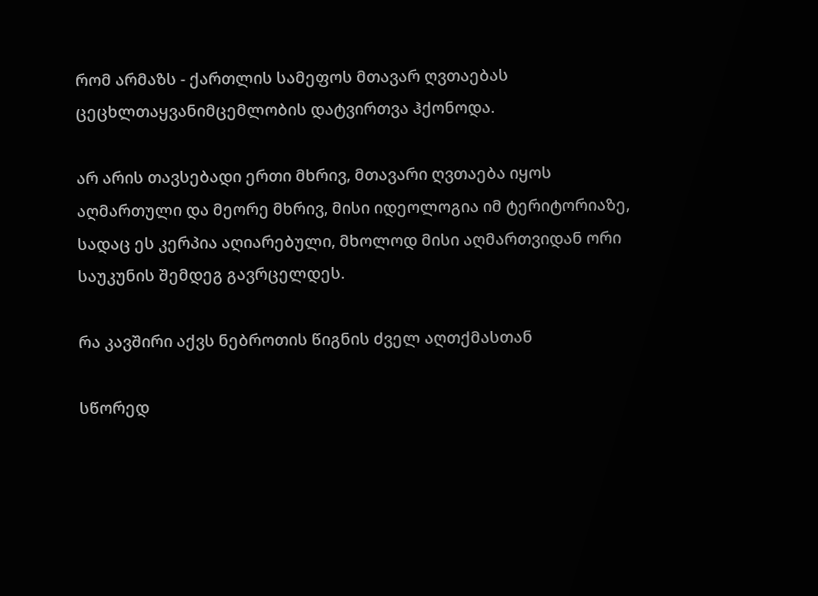რომ არმაზს - ქართლის სამეფოს მთავარ ღვთაებას ცეცხლთაყვანიმცემლობის დატვირთვა ჰქონოდა.

არ არის თავსებადი ერთი მხრივ, მთავარი ღვთაება იყოს აღმართული და მეორე მხრივ, მისი იდეოლოგია იმ ტერიტორიაზე, სადაც ეს კერპია აღიარებული, მხოლოდ მისი აღმართვიდან ორი საუკუნის შემდეგ გავრცელდეს.

რა კავშირი აქვს ნებროთის წიგნის ძველ აღთქმასთან

სწორედ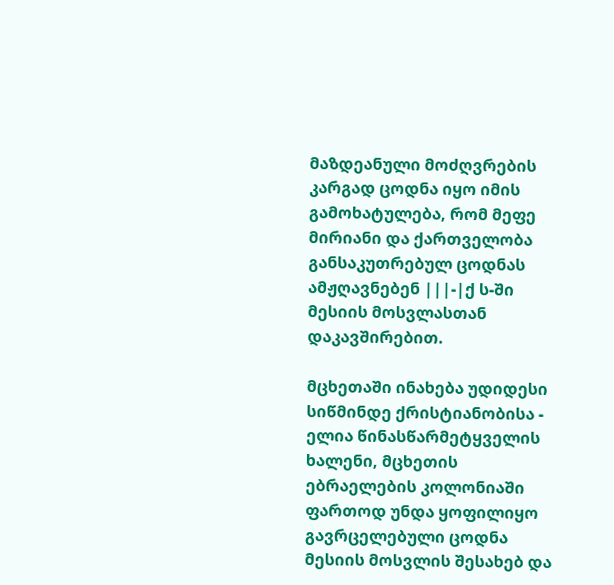მაზდეანული მოძღვრების კარგად ცოდნა იყო იმის გამოხატულება, რომ მეფე მირიანი და ქართველობა განსაკუთრებულ ცოდნას ამჟღავნებენ |||-|ქ ს-ში მესიის მოსვლასთან დაკავშირებით.

მცხეთაში ინახება უდიდესი სიწმინდე ქრისტიანობისა - ელია წინასწარმეტყველის ხალენი, მცხეთის ებრაელების კოლონიაში ფართოდ უნდა ყოფილიყო გავრცელებული ცოდნა მესიის მოსვლის შესახებ და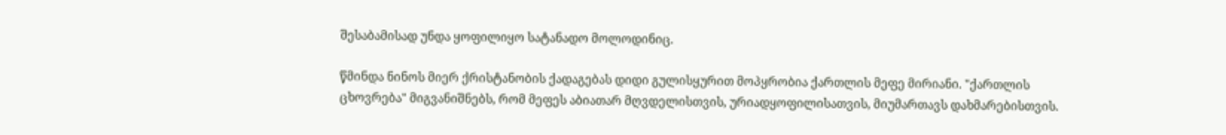შესაბამისად უნდა ყოფილიყო სატანადო მოლოდინიც.

წმინდა ნინოს მიერ ქრისტანობის ქადაგებას დიდი გულისყურით მოპყრობია ქართლის მეფე მირიანი. "ქართლის ცხოვრება" მიგვანიშნებს, რომ მეფეს აბიათარ მღვდელისთვის, ურიადყოფილისათვის, მიუმართავს დახმარებისთვის.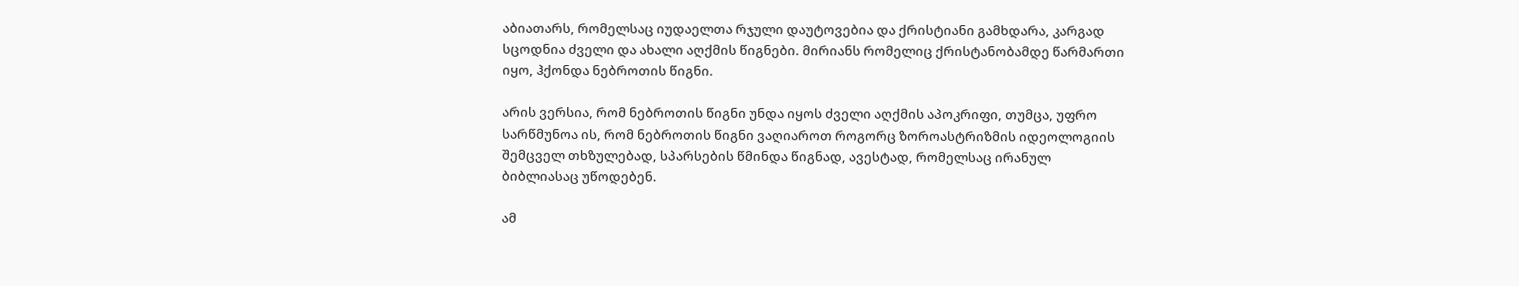აბიათარს, რომელსაც იუდაელთა რჯული დაუტოვებია და ქრისტიანი გამხდარა, კარგად სცოდნია ძველი და ახალი აღქმის წიგნები. მირიანს რომელიც ქრისტანობამდე წარმართი იყო, ჰქონდა ნებროთის წიგნი.

არის ვერსია, რომ ნებროთის წიგნი უნდა იყოს ძველი აღქმის აპოკრიფი, თუმცა, უფრო სარწმუნოა ის, რომ ნებროთის წიგნი ვაღიაროთ როგორც ზოროასტრიზმის იდეოლოგიის შემცველ თხზულებად, სპარსების წმინდა წიგნად, ავესტად, რომელსაც ირანულ ბიბლიასაც უწოდებენ.

ამ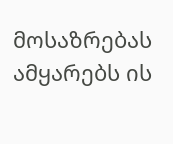მოსაზრებას ამყარებს ის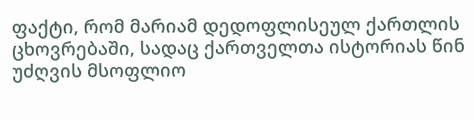ფაქტი, რომ მარიამ დედოფლისეულ ქართლის ცხოვრებაში, სადაც ქართველთა ისტორიას წინ უძღვის მსოფლიო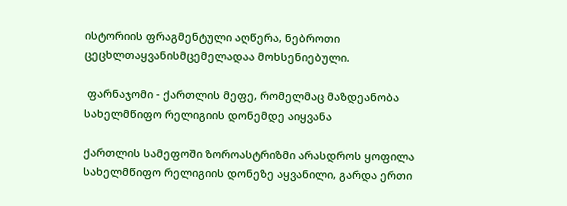ისტორიის ფრაგმენტული აღწერა, ნებროთი ცეცხლთაყვანისმცემელადაა მოხსენიებული.

 ფარნაჯომი - ქართლის მეფე, რომელმაც მაზდეანობა სახელმწიფო რელიგიის დონემდე აიყვანა

ქართლის სამეფოში ზოროასტრიზმი არასდროს ყოფილა სახელმწიფო რელიგიის დონეზე აყვანილი, გარდა ერთი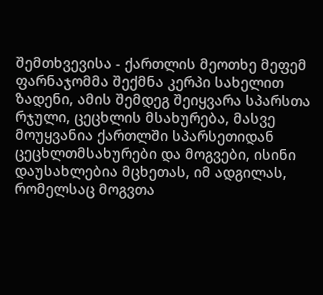შემთხვევისა - ქართლის მეოთხე მეფემ ფარნაჯომმა შექმნა კერპი სახელით ზადენი, ამის შემდეგ შეიყვარა სპარსთა რჯული, ცეცხლის მსახურება, მასვე მოუყვანია ქართლში სპარსეთიდან ცეცხლთმსახურები და მოგვები, ისინი დაუსახლებია მცხეთას, იმ ადგილას, რომელსაც მოგვთა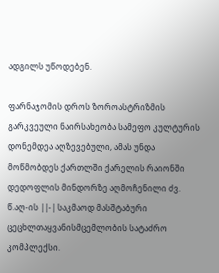ადგილს უწოდებენ.

ფარნაჯომის დროს ზოროასტრიზმის გარკვეული ნაირსახეობა სამეფო კულტურის დონემდეა აღზევებული, ამას უნდა მოწმობდეს ქართლში ქარელის რაიონში დედოფლის მინდორზე აღმოჩენილი ძვ. წ.აღ-ის ||-| საკმაოდ მასშტაბური ცეცხლთაყვანისმცემლობის სატაძრო კომპლექსი.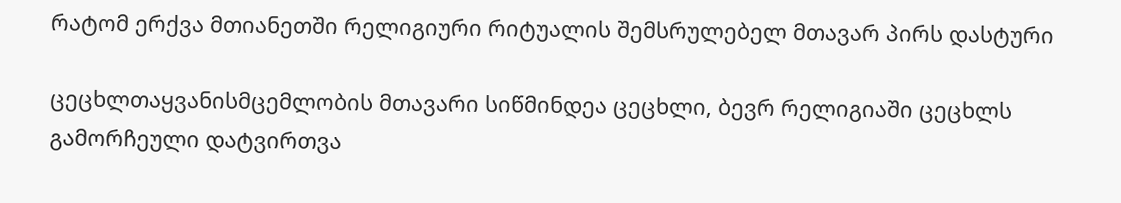რატომ ერქვა მთიანეთში რელიგიური რიტუალის შემსრულებელ მთავარ პირს დასტური

ცეცხლთაყვანისმცემლობის მთავარი სიწმინდეა ცეცხლი, ბევრ რელიგიაში ცეცხლს გამორჩეული დატვირთვა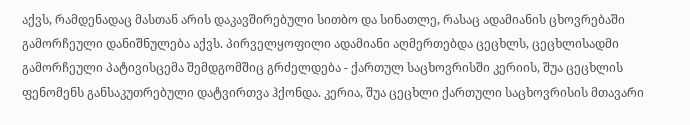აქვს, რამდენადაც მასთან არის დაკავშირებული სითბო და სინათლე, რასაც ადამიანის ცხოვრებაში გამორჩეული დანიშნულება აქვს. პირველყოფილი ადამიანი აღმერთებდა ცეცხლს, ცეცხლისადმი გამორჩეული პატივისცემა შემდგომშიც გრძელდება - ქართულ საცხოვრისში კერიის, შუა ცეცხლის ფენომენს განსაკუთრებული დატვირთვა ჰქონდა. კერია, შუა ცეცხლი ქართული საცხოვრისის მთავარი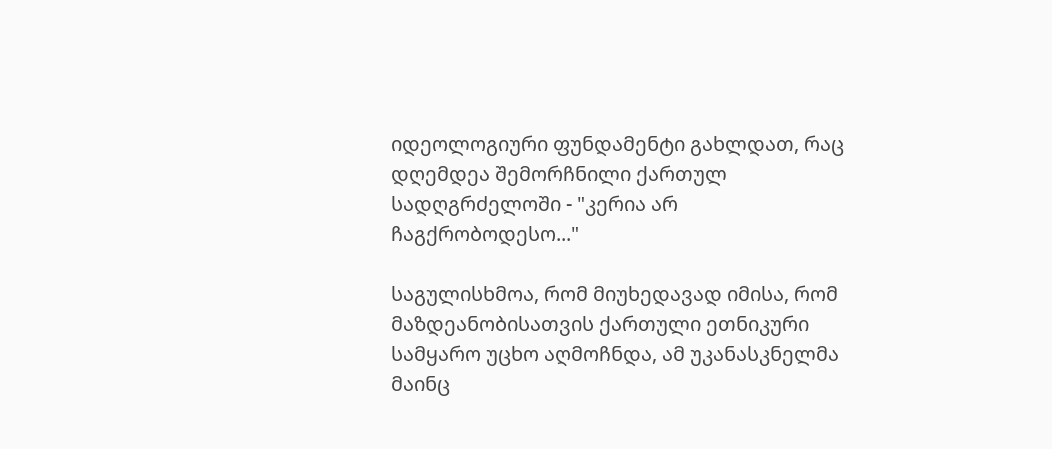იდეოლოგიური ფუნდამენტი გახლდათ, რაც დღემდეა შემორჩნილი ქართულ სადღგრძელოში - "კერია არ ჩაგქრობოდესო..."

საგულისხმოა, რომ მიუხედავად იმისა, რომ მაზდეანობისათვის ქართული ეთნიკური სამყარო უცხო აღმოჩნდა, ამ უკანასკნელმა მაინც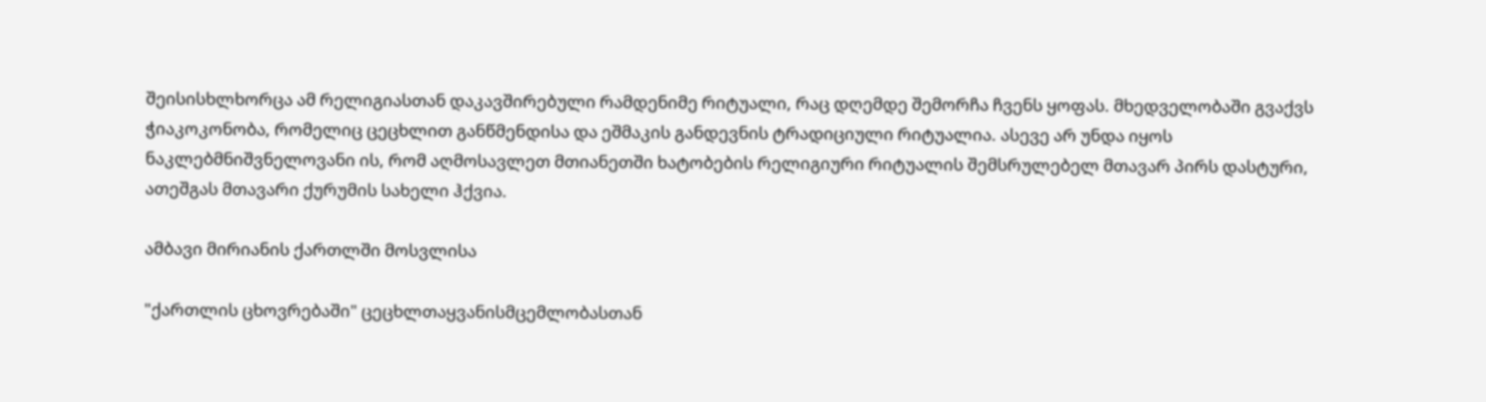შეისისხლხორცა ამ რელიგიასთან დაკავშირებული რამდენიმე რიტუალი, რაც დღემდე შემორჩა ჩვენს ყოფას. მხედველობაში გვაქვს ჭიაკოკონობა, რომელიც ცეცხლით განწმენდისა და ეშმაკის განდევნის ტრადიციული რიტუალია. ასევე არ უნდა იყოს ნაკლებმნიშვნელოვანი ის, რომ აღმოსავლეთ მთიანეთში ხატობების რელიგიური რიტუალის შემსრულებელ მთავარ პირს დასტური, ათეშგას მთავარი ქურუმის სახელი ჰქვია.

ამბავი მირიანის ქართლში მოსვლისა

"ქართლის ცხოვრებაში" ცეცხლთაყვანისმცემლობასთან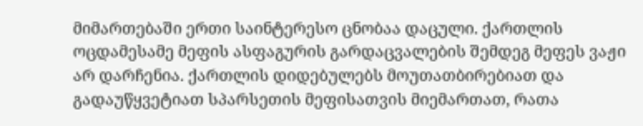მიმართებაში ერთი საინტერესო ცნობაა დაცული. ქართლის ოცდამესამე მეფის ასფაგურის გარდაცვალების შემდეგ მეფეს ვაჟი არ დარჩენია. ქართლის დიდებულებს მოუთათბირებიათ და გადაუწყვეტიათ სპარსეთის მეფისათვის მიემართათ, რათა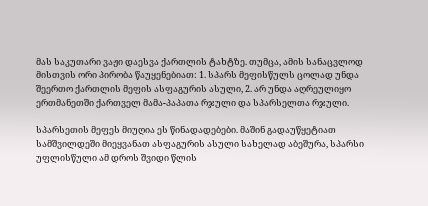მას საკუთარი ვაჟი დაესვა ქართლის ტახტზე. თუმცა, ამის სანაცვლოდ მისთვის ორი პირობა წაუყენებიათ: 1. სპარს მეფისწულს ცოლად უნდა შეერთო ქართლის მეფის ასფაგურის ასული, 2. არ უნდა აღრეულიყო ერთმანეთში ქართველ მამა-პაპათა რჯული და სპარსელთა რჯული.

სპარსეთის მეფეს მიუღია ეს წინადადებები. მაშინ გადაუწყეტიათ სამშვილდეში მიეყვანათ ასფაგურის ასული სახელად აბეშურა, სპარსი უფლისწული ამ დროს შვიდი წლის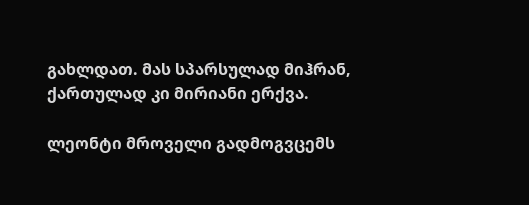გახლდათ. მას სპარსულად მიჰრან, ქართულად კი მირიანი ერქვა.

ლეონტი მროველი გადმოგვცემს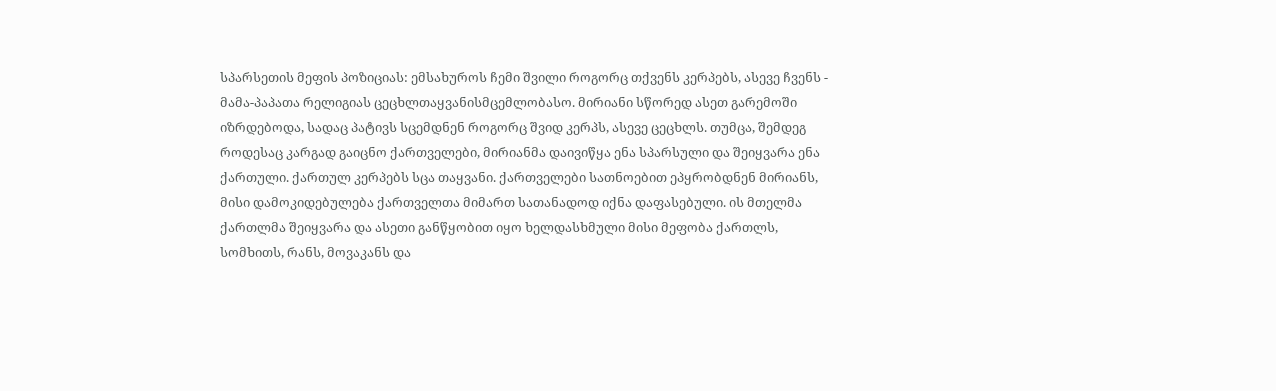სპარსეთის მეფის პოზიციას: ემსახუროს ჩემი შვილი როგორც თქვენს კერპებს, ასევე ჩვენს - მამა-პაპათა რელიგიას ცეცხლთაყვანისმცემლობასო. მირიანი სწორედ ასეთ გარემოში იზრდებოდა, სადაც პატივს სცემდნენ როგორც შვიდ კერპს, ასევე ცეცხლს. თუმცა, შემდეგ როდესაც კარგად გაიცნო ქართველები, მირიანმა დაივიწყა ენა სპარსული და შეიყვარა ენა ქართული. ქართულ კერპებს სცა თაყვანი. ქართველები სათნოებით ეპყრობდნენ მირიანს, მისი დამოკიდებულება ქართველთა მიმართ სათანადოდ იქნა დაფასებული. ის მთელმა ქართლმა შეიყვარა და ასეთი განწყობით იყო ხელდასხმული მისი მეფობა ქართლს, სომხითს, რანს, მოვაკანს და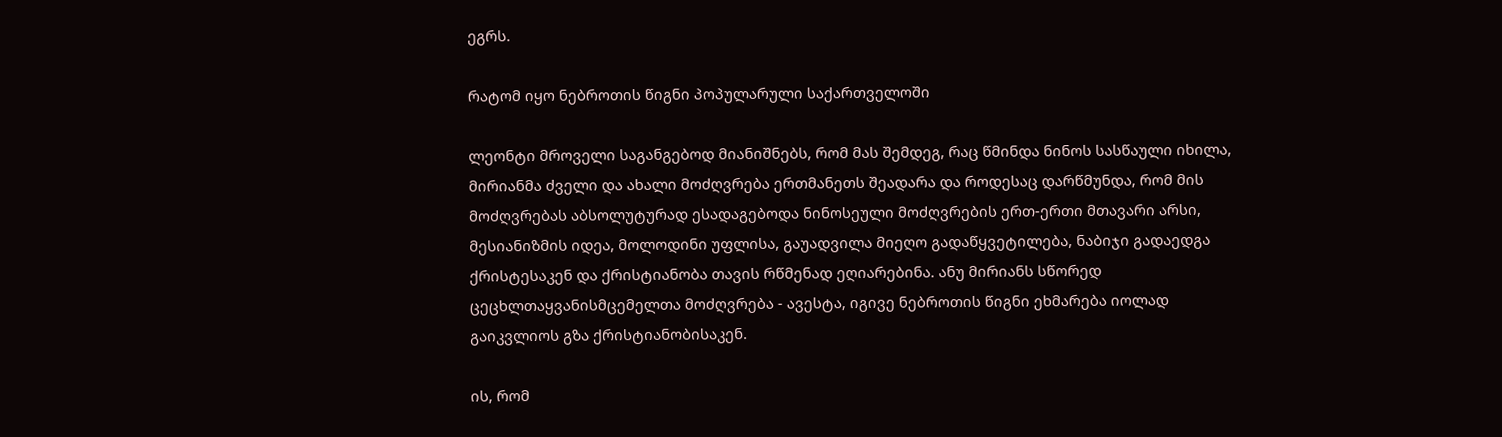ეგრს.

რატომ იყო ნებროთის წიგნი პოპულარული საქართველოში

ლეონტი მროველი საგანგებოდ მიანიშნებს, რომ მას შემდეგ, რაც წმინდა ნინოს სასწაული იხილა, მირიანმა ძველი და ახალი მოძღვრება ერთმანეთს შეადარა და როდესაც დარწმუნდა, რომ მის მოძღვრებას აბსოლუტურად ესადაგებოდა ნინოსეული მოძღვრების ერთ-ერთი მთავარი არსი, მესიანიზმის იდეა, მოლოდინი უფლისა, გაუადვილა მიეღო გადაწყვეტილება, ნაბიჯი გადაედგა ქრისტესაკენ და ქრისტიანობა თავის რწმენად ეღიარებინა. ანუ მირიანს სწორედ ცეცხლთაყვანისმცემელთა მოძღვრება - ავესტა, იგივე ნებროთის წიგნი ეხმარება იოლად გაიკვლიოს გზა ქრისტიანობისაკენ.

ის, რომ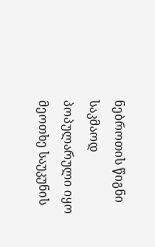ნებროთის წიგნი საკმაოდ პოპულარული იყო მეოთხე საუკუნის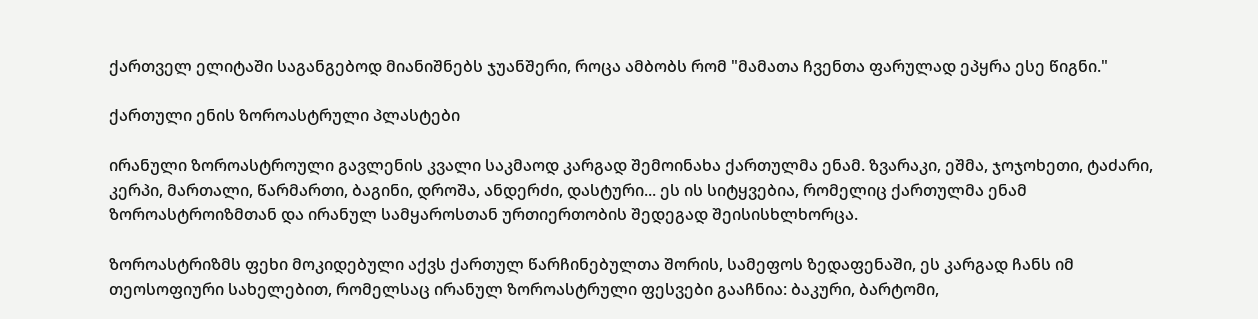ქართველ ელიტაში საგანგებოდ მიანიშნებს ჯუანშერი, როცა ამბობს რომ "მამათა ჩვენთა ფარულად ეპყრა ესე წიგნი."

ქართული ენის ზოროასტრული პლასტები

ირანული ზოროასტროული გავლენის კვალი საკმაოდ კარგად შემოინახა ქართულმა ენამ. ზვარაკი, ეშმა, ჯოჯოხეთი, ტაძარი, კერპი, მართალი, წარმართი, ბაგინი, დროშა, ანდერძი, დასტური... ეს ის სიტყვებია, რომელიც ქართულმა ენამ ზოროასტროიზმთან და ირანულ სამყაროსთან ურთიერთობის შედეგად შეისისხლხორცა.

ზოროასტრიზმს ფეხი მოკიდებული აქვს ქართულ წარჩინებულთა შორის, სამეფოს ზედაფენაში, ეს კარგად ჩანს იმ თეოსოფიური სახელებით, რომელსაც ირანულ ზოროასტრული ფესვები გააჩნია: ბაკური, ბარტომი,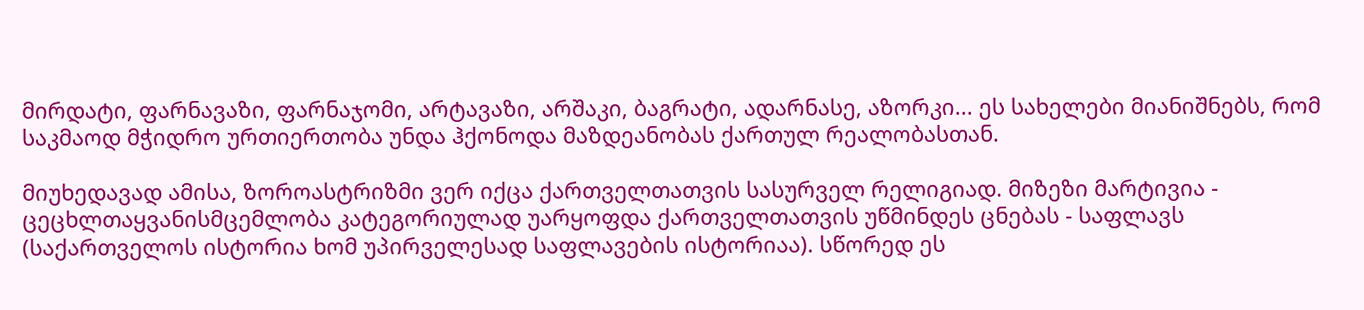მირდატი, ფარნავაზი, ფარნაჯომი, არტავაზი, არშაკი, ბაგრატი, ადარნასე, აზორკი... ეს სახელები მიანიშნებს, რომ საკმაოდ მჭიდრო ურთიერთობა უნდა ჰქონოდა მაზდეანობას ქართულ რეალობასთან.

მიუხედავად ამისა, ზოროასტრიზმი ვერ იქცა ქართველთათვის სასურველ რელიგიად. მიზეზი მარტივია - ცეცხლთაყვანისმცემლობა კატეგორიულად უარყოფდა ქართველთათვის უწმინდეს ცნებას - საფლავს (საქართველოს ისტორია ხომ უპირველესად საფლავების ისტორიაა). სწორედ ეს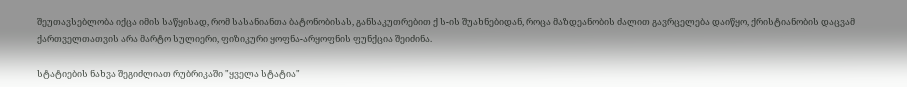შეუთავსებლობა იქცა იმის საწყისად, რომ სასანიანთა ბატონობისას, განსაკუთრებით ქ ს-ის შუახნებიდან, როცა მაზდეანობის ძალით გავრცელება დაიწყო, ქრისტიანობის დაცვამ ქართველთათვის არა მარტო სულიერი, ფიზიკური ყოფნა-არყოფნის ფუნქცია შეიძინა.

სტატიების ნახვა შეგიძლიათ რუბრიკაში "ყველა სტატია"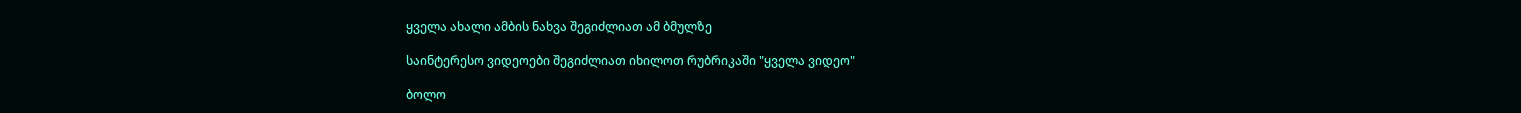ყველა ახალი ამბის ნახვა შეგიძლიათ ამ ბმულზე

საინტერესო ვიდეოები შეგიძლიათ იხილოთ რუბრიკაში "ყველა ვიდეო"

ბოლო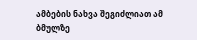ამბების ნახვა შეგიძლიათ ამ ბმულზე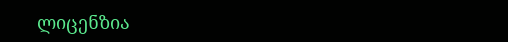ლიცენზია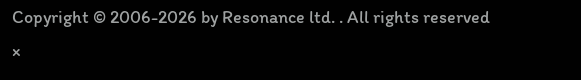Copyright © 2006-2026 by Resonance ltd. . All rights reserved
×